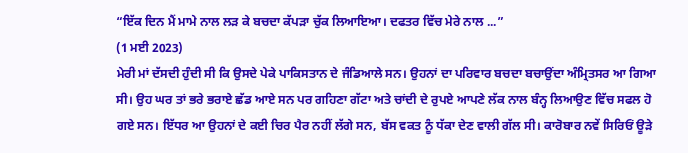“ਇੱਕ ਦਿਨ ਮੈਂ ਮਾਮੇ ਨਾਲ ਲੜ ਕੇ ਬਚਦਾ ਕੱਪੜਾ ਚੁੱਕ ਲਿਆਇਆ। ਦਫਤਰ ਵਿੱਚ ਮੇਰੇ ਨਾਲ ...”
(1 ਮਈ 2023)
ਮੇਰੀ ਮਾਂ ਦੱਸਦੀ ਹੁੰਦੀ ਸੀ ਕਿ ਉਸਦੇ ਪੇਕੇ ਪਾਕਿਸਤਾਨ ਦੇ ਜੰਡਿਆਲੇ ਸਨ। ਉਹਨਾਂ ਦਾ ਪਰਿਵਾਰ ਬਚਦਾ ਬਚਾਉਂਦਾ ਅੰਮ੍ਰਿਤਸਰ ਆ ਗਿਆ ਸੀ। ਉਹ ਘਰ ਤਾਂ ਭਰੇ ਭਰਾਏ ਛੱਡ ਆਏ ਸਨ ਪਰ ਗਹਿਣਾ ਗੱਟਾ ਅਤੇ ਚਾਂਦੀ ਦੇ ਰੁਪਏ ਆਪਣੇ ਲੱਕ ਨਾਲ ਬੰਨ੍ਹ ਲਿਆਉਣ ਵਿੱਚ ਸਫਲ ਹੋ ਗਏ ਸਨ। ਇੱਧਰ ਆ ਉਹਨਾਂ ਦੇ ਕਈ ਚਿਰ ਪੈਰ ਨਹੀਂ ਲੱਗੇ ਸਨ, ਬੱਸ ਵਕਤ ਨੂੰ ਧੱਕਾ ਦੇਣ ਵਾਲੀ ਗੱਲ ਸੀ। ਕਾਰੋਬਾਰ ਨਵੇਂ ਸਿਰਿਓਂ ਊੜੇ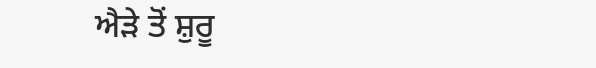ਐੜੇ ਤੋਂ ਸ਼ੁਰੂ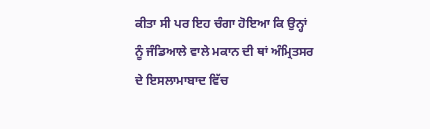ਕੀਤਾ ਸੀ ਪਰ ਇਹ ਚੰਗਾ ਹੋਇਆ ਕਿ ਉਨ੍ਹਾਂ ਨੂੰ ਜੰਡਿਆਲੇ ਵਾਲੇ ਮਕਾਨ ਦੀ ਥਾਂ ਅੰਮ੍ਰਿਤਸਰ ਦੇ ਇਸਲਾਮਾਬਾਦ ਵਿੱਚ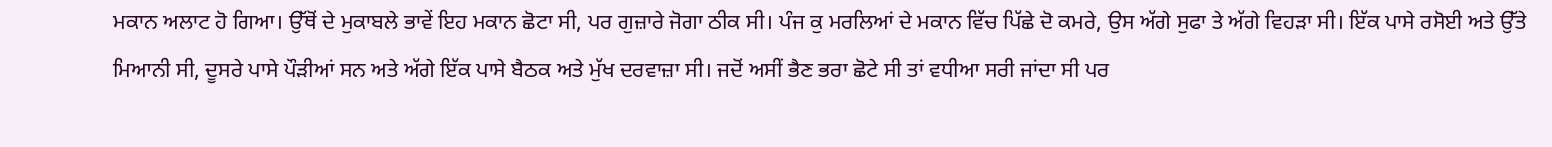ਮਕਾਨ ਅਲਾਟ ਹੋ ਗਿਆ। ਉੱਥੋਂ ਦੇ ਮੁਕਾਬਲੇ ਭਾਵੇਂ ਇਹ ਮਕਾਨ ਛੋਟਾ ਸੀ, ਪਰ ਗੁਜ਼ਾਰੇ ਜੋਗਾ ਠੀਕ ਸੀ। ਪੰਜ ਕੁ ਮਰਲਿਆਂ ਦੇ ਮਕਾਨ ਵਿੱਚ ਪਿੱਛੇ ਦੋ ਕਮਰੇ, ਉਸ ਅੱਗੇ ਸੁਫਾ ਤੇ ਅੱਗੇ ਵਿਹੜਾ ਸੀ। ਇੱਕ ਪਾਸੇ ਰਸੋਈ ਅਤੇ ਉੱਤੇ ਮਿਆਨੀ ਸੀ, ਦੂਸਰੇ ਪਾਸੇ ਪੌੜੀਆਂ ਸਨ ਅਤੇ ਅੱਗੇ ਇੱਕ ਪਾਸੇ ਬੈਠਕ ਅਤੇ ਮੁੱਖ ਦਰਵਾਜ਼ਾ ਸੀ। ਜਦੋਂ ਅਸੀਂ ਭੈਣ ਭਰਾ ਛੋਟੇ ਸੀ ਤਾਂ ਵਧੀਆ ਸਰੀ ਜਾਂਦਾ ਸੀ ਪਰ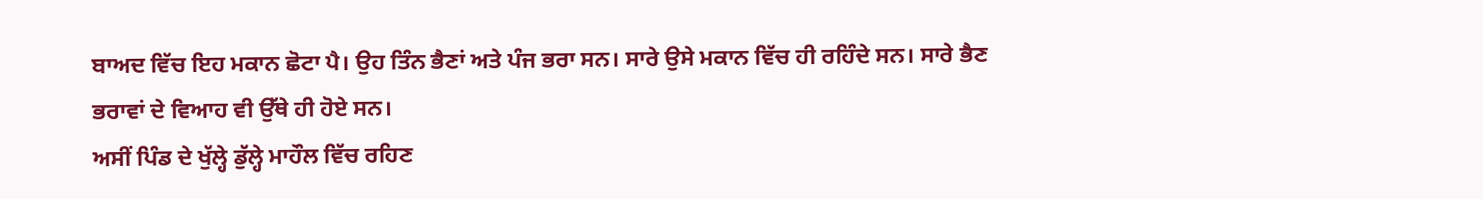ਬਾਅਦ ਵਿੱਚ ਇਹ ਮਕਾਨ ਛੋਟਾ ਪੈ। ਉਹ ਤਿੰਨ ਭੈਣਾਂ ਅਤੇ ਪੰਜ ਭਰਾ ਸਨ। ਸਾਰੇ ਉਸੇ ਮਕਾਨ ਵਿੱਚ ਹੀ ਰਹਿੰਦੇ ਸਨ। ਸਾਰੇ ਭੈਣ ਭਰਾਵਾਂ ਦੇ ਵਿਆਹ ਵੀ ਉੱਥੇ ਹੀ ਹੋਏ ਸਨ।
ਅਸੀਂ ਪਿੰਡ ਦੇ ਖੁੱਲ੍ਹੇ ਡੁੱਲ੍ਹੇ ਮਾਹੌਲ ਵਿੱਚ ਰਹਿਣ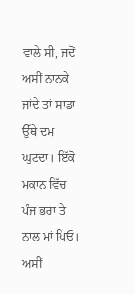ਵਾਲੇ ਸੀ, ਜਦੋਂ ਅਸੀਂ ਨਾਨਕੇ ਜਾਂਦੇ ਤਾਂ ਸਾਡਾ ਉੱਥੇ ਦਮ ਘੁਟਦਾ। ਇੱਕੋ ਮਕਾਨ ਵਿੱਚ ਪੰਜ ਭਰਾ ਤੇ ਨਾਲ ਮਾਂ ਪਿਓ। ਅਸੀਂ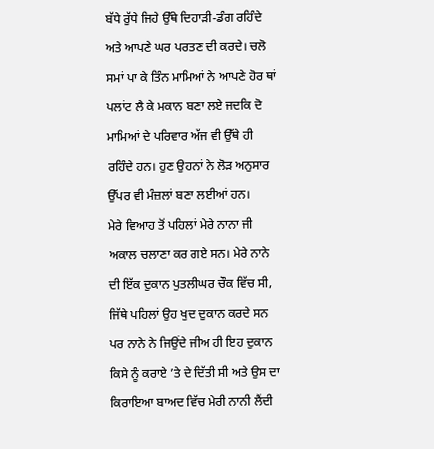ਬੱਧੇ ਰੁੱਧੇ ਜਿਹੇ ਉੱਥੇ ਦਿਹਾੜੀ-ਡੰਗ ਰਹਿੰਦੇ ਅਤੇ ਆਪਣੇ ਘਰ ਪਰਤਣ ਦੀ ਕਰਦੇ। ਚਲੋ ਸਮਾਂ ਪਾ ਕੇ ਤਿੰਨ ਮਾਮਿਆਂ ਨੇ ਆਪਣੇ ਹੋਰ ਥਾਂ ਪਲਾਂਟ ਲੈ ਕੇ ਮਕਾਨ ਬਣਾ ਲਏ ਜਦਕਿ ਦੋ ਮਾਮਿਆਂ ਦੇ ਪਰਿਵਾਰ ਅੱਜ ਵੀ ਉੱਥੇ ਹੀ ਰਹਿੰਦੇ ਹਨ। ਹੁਣ ਉਹਨਾਂ ਨੇ ਲੋੜ ਅਨੁਸਾਰ ਉੱਪਰ ਵੀ ਮੰਜ਼ਲਾਂ ਬਣਾ ਲਈਆਂ ਹਨ।
ਮੇਰੇ ਵਿਆਹ ਤੋਂ ਪਹਿਲਾਂ ਮੇਰੇ ਨਾਨਾ ਜੀ ਅਕਾਲ ਚਲਾਣਾ ਕਰ ਗਏ ਸਨ। ਮੇਰੇ ਨਾਨੇ ਦੀ ਇੱਕ ਦੁਕਾਨ ਪੁਤਲੀਘਰ ਚੌਕ ਵਿੱਚ ਸੀ, ਜਿੱਥੇ ਪਹਿਲਾਂ ਉਹ ਖੁਦ ਦੁਕਾਨ ਕਰਦੇ ਸਨ ਪਰ ਨਾਨੇ ਨੇ ਜਿਉਂਦੇ ਜੀਅ ਹੀ ਇਹ ਦੁਕਾਨ ਕਿਸੇ ਨੂੰ ਕਰਾਏ ’ਤੇ ਦੇ ਦਿੱਤੀ ਸੀ ਅਤੇ ਉਸ ਦਾ ਕਿਰਾਇਆ ਬਾਅਦ ਵਿੱਚ ਮੇਰੀ ਨਾਨੀ ਲੈਂਦੀ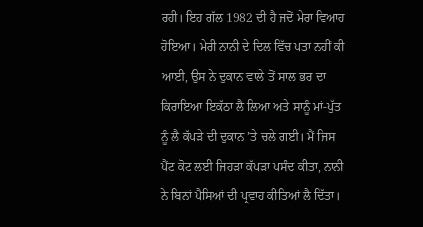ਰਹੀ। ਇਹ ਗੱਲ 1982 ਦੀ ਹੈ ਜਦੋਂ ਮੇਰਾ ਵਿਆਹ ਹੋਇਆ। ਮੇਰੀ ਨਾਨੀ ਦੇ ਦਿਲ ਵਿੱਚ ਪਤਾ ਨਹੀਂ ਕੀ ਆਈ, ਉਸ ਨੇ ਦੁਕਾਨ ਵਾਲੇ ਤੋਂ ਸਾਲ ਭਰ ਦਾ ਕਿਰਾਇਆ ਇਕੱਠਾ ਲੈ ਲਿਆ ਅਤੇ ਸਾਨੂੰ ਮਾਂ-ਪੁੱਤ ਨੂੰ ਲੈ ਕੱਪੜੇ ਦੀ ਦੁਕਾਨ ’ਤੇ ਚਲੇ ਗਈ। ਮੈਂ ਜਿਸ ਪੈਂਟ ਕੋਟ ਲਈ ਜਿਹੜਾ ਕੱਪੜਾ ਪਸੰਦ ਕੀਤਾ, ਨਾਨੀ ਨੇ ਬਿਨਾਂ ਪੈਸਿਆਂ ਦੀ ਪ੍ਰਵਾਹ ਕੀਤਿਆਂ ਲੈ ਦਿੱਤਾ।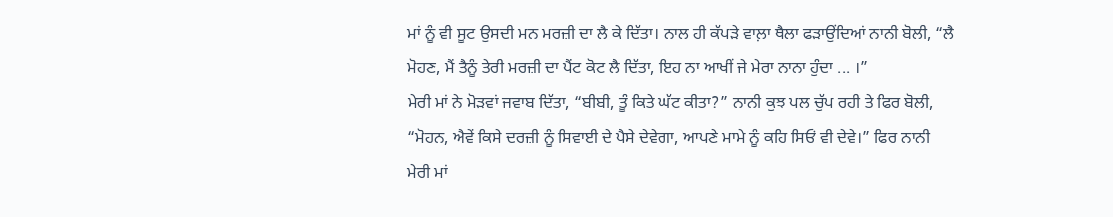ਮਾਂ ਨੂੰ ਵੀ ਸੂਟ ਉਸਦੀ ਮਨ ਮਰਜ਼ੀ ਦਾ ਲੈ ਕੇ ਦਿੱਤਾ। ਨਾਲ ਹੀ ਕੱਪੜੇ ਵਾਲ਼ਾ ਥੈਲਾ ਫੜਾਉਂਦਿਆਂ ਨਾਨੀ ਬੋਲੀ, “ਲੈ ਮੋਹਣ, ਮੈਂ ਤੈਨੂੰ ਤੇਰੀ ਮਰਜ਼ੀ ਦਾ ਪੈਂਟ ਕੋਟ ਲੈ ਦਿੱਤਾ, ਇਹ ਨਾ ਆਖੀਂ ਜੇ ਮੇਰਾ ਨਾਨਾ ਹੁੰਦਾ ... ।”
ਮੇਰੀ ਮਾਂ ਨੇ ਮੋੜਵਾਂ ਜਵਾਬ ਦਿੱਤਾ, “ਬੀਬੀ, ਤੂੰ ਕਿਤੇ ਘੱਟ ਕੀਤਾ?” ਨਾਨੀ ਕੁਝ ਪਲ ਚੁੱਪ ਰਹੀ ਤੇ ਫਿਰ ਬੋਲੀ, “ਮੋਹਨ, ਐਵੇਂ ਕਿਸੇ ਦਰਜ਼ੀ ਨੂੰ ਸਿਵਾਈ ਦੇ ਪੈਸੇ ਦੇਵੇਗਾ, ਆਪਣੇ ਮਾਮੇ ਨੂੰ ਕਹਿ ਸਿਓਂ ਵੀ ਦੇਵੇ।” ਫਿਰ ਨਾਨੀ ਮੇਰੀ ਮਾਂ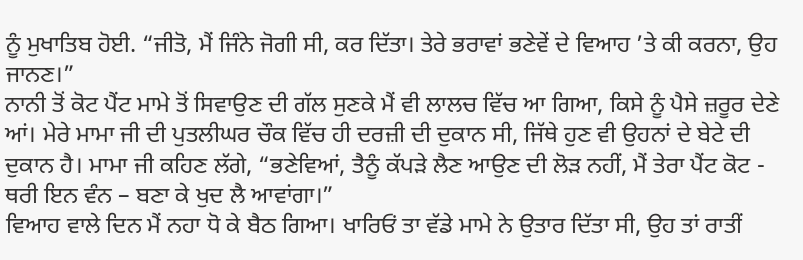ਨੂੰ ਮੁਖਾਤਿਬ ਹੋਈ. “ਜੀਤੋ, ਮੈਂ ਜਿੰਨੇ ਜੋਗੀ ਸੀ, ਕਰ ਦਿੱਤਾ। ਤੇਰੇ ਭਰਾਵਾਂ ਭਣੇਵੇਂ ਦੇ ਵਿਆਹ ’ਤੇ ਕੀ ਕਰਨਾ, ਉਹ ਜਾਨਣ।”
ਨਾਨੀ ਤੋਂ ਕੋਟ ਪੈਂਟ ਮਾਮੇ ਤੋਂ ਸਿਵਾਉਣ ਦੀ ਗੱਲ ਸੁਣਕੇ ਮੈਂ ਵੀ ਲਾਲਚ ਵਿੱਚ ਆ ਗਿਆ, ਕਿਸੇ ਨੂੰ ਪੈਸੇ ਜ਼ਰੂਰ ਦੇਣੇ ਆਂ। ਮੇਰੇ ਮਾਮਾ ਜੀ ਦੀ ਪੁਤਲੀਘਰ ਚੌਕ ਵਿੱਚ ਹੀ ਦਰਜ਼ੀ ਦੀ ਦੁਕਾਨ ਸੀ, ਜਿੱਥੇ ਹੁਣ ਵੀ ਉਹਨਾਂ ਦੇ ਬੇਟੇ ਦੀ ਦੁਕਾਨ ਹੈ। ਮਾਮਾ ਜੀ ਕਹਿਣ ਲੱਗੇ, “ਭਣੇਵਿਆਂ, ਤੈਨੂੰ ਕੱਪੜੇ ਲੈਣ ਆਉਣ ਦੀ ਲੋੜ ਨਹੀਂ, ਮੈਂ ਤੇਰਾ ਪੈਂਟ ਕੋਟ - ਥਰੀ ਇਨ ਵੰਨ – ਬਣਾ ਕੇ ਖੁਦ ਲੈ ਆਵਾਂਗਾ।”
ਵਿਆਹ ਵਾਲੇ ਦਿਨ ਮੈਂ ਨਹਾ ਧੋ ਕੇ ਬੈਠ ਗਿਆ। ਖਾਰਿਓਂ ਤਾ ਵੱਡੇ ਮਾਮੇ ਨੇ ਉਤਾਰ ਦਿੱਤਾ ਸੀ, ਉਹ ਤਾਂ ਰਾਤੀਂ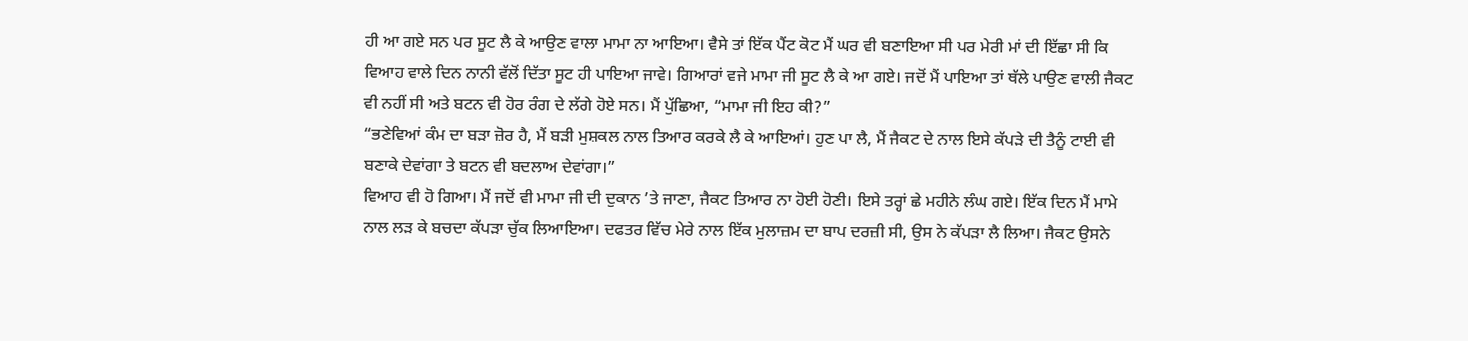ਹੀ ਆ ਗਏ ਸਨ ਪਰ ਸੂਟ ਲੈ ਕੇ ਆਉਣ ਵਾਲਾ ਮਾਮਾ ਨਾ ਆਇਆ। ਵੈਸੇ ਤਾਂ ਇੱਕ ਪੈਂਟ ਕੋਟ ਮੈਂ ਘਰ ਵੀ ਬਣਾਇਆ ਸੀ ਪਰ ਮੇਰੀ ਮਾਂ ਦੀ ਇੱਛਾ ਸੀ ਕਿ ਵਿਆਹ ਵਾਲੇ ਦਿਨ ਨਾਨੀ ਵੱਲੋਂ ਦਿੱਤਾ ਸੂਟ ਹੀ ਪਾਇਆ ਜਾਵੇ। ਗਿਆਰਾਂ ਵਜੇ ਮਾਮਾ ਜੀ ਸੂਟ ਲੈ ਕੇ ਆ ਗਏ। ਜਦੋਂ ਮੈਂ ਪਾਇਆ ਤਾਂ ਥੱਲੇ ਪਾਉਣ ਵਾਲੀ ਜੈਕਟ ਵੀ ਨਹੀਂ ਸੀ ਅਤੇ ਬਟਨ ਵੀ ਹੋਰ ਰੰਗ ਦੇ ਲੱਗੇ ਹੋਏ ਸਨ। ਮੈਂ ਪੁੱਛਿਆ, “ਮਾਮਾ ਜੀ ਇਹ ਕੀ?”
“ਭਣੇਵਿਆਂ ਕੰਮ ਦਾ ਬੜਾ ਜ਼ੋਰ ਹੈ, ਮੈਂ ਬੜੀ ਮੁਸ਼ਕਲ ਨਾਲ ਤਿਆਰ ਕਰਕੇ ਲੈ ਕੇ ਆਇਆਂ। ਹੁਣ ਪਾ ਲੈ, ਮੈਂ ਜੈਕਟ ਦੇ ਨਾਲ ਇਸੇ ਕੱਪੜੇ ਦੀ ਤੈਨੂੰ ਟਾਈ ਵੀ ਬਣਾਕੇ ਦੇਵਾਂਗਾ ਤੇ ਬਟਨ ਵੀ ਬਦਲਾਅ ਦੇਵਾਂਗਾ।”
ਵਿਆਹ ਵੀ ਹੋ ਗਿਆ। ਮੈਂ ਜਦੋਂ ਵੀ ਮਾਮਾ ਜੀ ਦੀ ਦੁਕਾਨ ’ਤੇ ਜਾਣਾ, ਜੈਕਟ ਤਿਆਰ ਨਾ ਹੋਈ ਹੋਣੀ। ਇਸੇ ਤਰ੍ਹਾਂ ਛੇ ਮਹੀਨੇ ਲੰਘ ਗਏ। ਇੱਕ ਦਿਨ ਮੈਂ ਮਾਮੇ ਨਾਲ ਲੜ ਕੇ ਬਚਦਾ ਕੱਪੜਾ ਚੁੱਕ ਲਿਆਇਆ। ਦਫਤਰ ਵਿੱਚ ਮੇਰੇ ਨਾਲ ਇੱਕ ਮੁਲਾਜ਼ਮ ਦਾ ਬਾਪ ਦਰਜ਼ੀ ਸੀ, ਉਸ ਨੇ ਕੱਪੜਾ ਲੈ ਲਿਆ। ਜੈਕਟ ਉਸਨੇ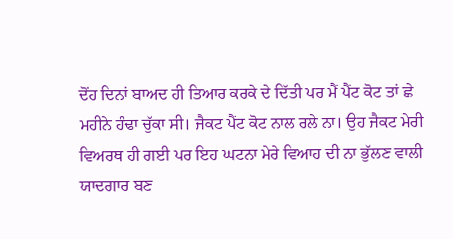ਦੋਂਹ ਦਿਨਾਂ ਬਾਅਦ ਹੀ ਤਿਆਰ ਕਰਕੇ ਦੇ ਦਿੱਤੀ ਪਰ ਮੈਂ ਪੈਂਟ ਕੋਟ ਤਾਂ ਛੇ ਮਹੀਨੇ ਹੰਢਾ ਚੁੱਕਾ ਸੀ। ਜੈਕਟ ਪੈਂਟ ਕੋਟ ਨਾਲ ਰਲੇ ਨਾ। ਉਹ ਜੈਕਟ ਮੇਰੀ ਵਿਅਰਥ ਹੀ ਗਈ ਪਰ ਇਹ ਘਟਨਾ ਮੇਰੇ ਵਿਆਹ ਦੀ ਨਾ ਭੁੱਲਣ ਵਾਲੀ ਯਾਦਗਾਰ ਬਣ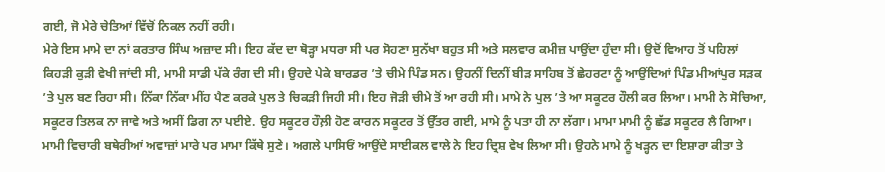ਗਈ, ਜੋ ਮੇਰੇ ਚੇਤਿਆਂ ਵਿੱਚੋਂ ਨਿਕਲ ਨਹੀਂ ਰਹੀ।
ਮੇਰੇ ਇਸ ਮਾਮੇ ਦਾ ਨਾਂ ਕਰਤਾਰ ਸਿੰਘ ਅਜ਼ਾਦ ਸੀ। ਇਹ ਕੱਦ ਦਾ ਥੋੜ੍ਹਾ ਮਧਰਾ ਸੀ ਪਰ ਸੋਹਣਾ ਸੁਨੱਖਾ ਬਹੁਤ ਸੀ ਅਤੇ ਸਲਵਾਰ ਕਮੀਜ਼ ਪਾਉਂਦਾ ਹੁੰਦਾ ਸੀ। ਉਦੋਂ ਵਿਆਹ ਤੋਂ ਪਹਿਲਾਂ ਕਿਹੜੀ ਕੁੜੀ ਵੇਖੀ ਜਾਂਦੀ ਸੀ, ਮਾਮੀ ਸਾਡੀ ਪੱਕੇ ਰੰਗ ਦੀ ਸੀ। ਉਹਦੇ ਪੇਕੇ ਬਾਰਡਰ ’ਤੇ ਚੀਮੇ ਪਿੰਡ ਸਨ। ਉਹਨੀਂ ਦਿਨੀਂ ਬੀੜ ਸਾਹਿਬ ਤੋਂ ਛੇਹਰਟਾ ਨੂੰ ਆਉਂਦਿਆਂ ਪਿੰਡ ਮੀਆਂਪੁਰ ਸੜਕ ’ਤੇ ਪੁਲ ਬਣ ਰਿਹਾ ਸੀ। ਨਿੱਕਾ ਨਿੱਕਾ ਮੀਂਹ ਪੈਣ ਕਰਕੇ ਪੁਲ ਤੇ ਚਿਕੜੀ ਜਿਹੀ ਸੀ। ਇਹ ਜੋੜੀ ਚੀਮੇ ਤੋਂ ਆ ਰਹੀ ਸੀ। ਮਾਮੇ ਨੇ ਪੁਲ ’ਤੇ ਆ ਸਕੂਟਰ ਹੌਲੀ ਕਰ ਲਿਆ। ਮਾਮੀ ਨੇ ਸੋਚਿਆ, ਸਕੂਟਰ ਤਿਲਕ ਨਾ ਜਾਵੇ ਅਤੇ ਅਸੀਂ ਡਿਗ ਨਾ ਪਈਏ. ਉਹ ਸਕੂਟਰ ਹੌਲ਼ੀ ਹੋਣ ਕਾਰਨ ਸਕੂਟਰ ਤੋਂ ਉੱਤਰ ਗਈ, ਮਾਮੇ ਨੂੰ ਪਤਾ ਹੀ ਨਾ ਲੱਗਾ। ਮਾਮਾ ਮਾਮੀ ਨੂੰ ਛੱਡ ਸਕੂਟਰ ਲੈ ਗਿਆ। ਮਾਮੀ ਵਿਚਾਰੀ ਬਥੇਰੀਆਂ ਅਵਾਜ਼ਾਂ ਮਾਰੇ ਪਰ ਮਾਮਾ ਕਿੱਥੇ ਸੁਣੇ। ਅਗਲੇ ਪਾਸਿਓਂ ਆਉਂਦੇ ਸਾਈਕਲ ਵਾਲੇ ਨੇ ਇਹ ਦ੍ਰਿਸ਼ ਵੇਖ ਲਿਆ ਸੀ। ਉਹਨੇ ਮਾਮੇ ਨੂੰ ਖੜ੍ਹਨ ਦਾ ਇਸ਼ਾਰਾ ਕੀਤਾ ਤੇ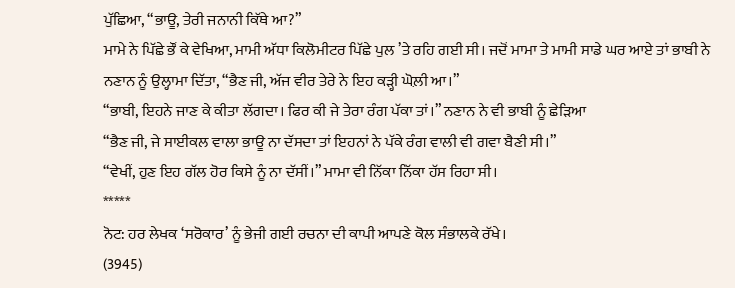ਪੁੱਛਿਆ, “ਭਾਊ, ਤੇਰੀ ਜਨਾਨੀ ਕਿੱਥੇ ਆ?”
ਮਾਮੇ ਨੇ ਪਿੱਛੇ ਭੌਂ ਕੇ ਵੇਖਿਆ, ਮਾਮੀ ਅੱਧਾ ਕਿਲੋਮੀਟਰ ਪਿੱਛੇ ਪੁਲ ’ਤੇ ਰਹਿ ਗਈ ਸੀ। ਜਦੋਂ ਮਾਮਾ ਤੇ ਮਾਮੀ ਸਾਡੇ ਘਰ ਆਏ ਤਾਂ ਭਾਬੀ ਨੇ ਨਣਾਨ ਨੂੰ ਉਲ੍ਹਾਮਾ ਦਿੱਤਾ, “ਭੈਣ ਜੀ, ਅੱਜ ਵੀਰ ਤੇਰੇ ਨੇ ਇਹ ਕੜ੍ਹੀ ਘੋਲ਼ੀ ਆ।”
“ਭਾਬੀ, ਇਹਨੇ ਜਾਣ ਕੇ ਕੀਤਾ ਲੱਗਦਾ। ਫਿਰ ਕੀ ਜੇ ਤੇਰਾ ਰੰਗ ਪੱਕਾ ਤਾਂ।” ਨਣਾਨ ਨੇ ਵੀ ਭਾਬੀ ਨੂੰ ਛੇੜਿਆ
“ਭੈਣ ਜੀ, ਜੇ ਸਾਈਕਲ ਵਾਲਾ ਭਾਊ ਨਾ ਦੱਸਦਾ ਤਾਂ ਇਹਨਾਂ ਨੇ ਪੱਕੇ ਰੰਗ ਵਾਲੀ ਵੀ ਗਵਾ ਬੈਣੀ ਸੀ।”
“ਵੇਖੀਂ, ਹੁਣ ਇਹ ਗੱਲ ਹੋਰ ਕਿਸੇ ਨੂੰ ਨਾ ਦੱਸੀਂ।” ਮਾਮਾ ਵੀ ਨਿੱਕਾ ਨਿੱਕਾ ਹੱਸ ਰਿਹਾ ਸੀ।
*****
ਨੋਟ: ਹਰ ਲੇਖਕ ‘ਸਰੋਕਾਰ’ ਨੂੰ ਭੇਜੀ ਗਈ ਰਚਨਾ ਦੀ ਕਾਪੀ ਆਪਣੇ ਕੋਲ ਸੰਭਾਲਕੇ ਰੱਖੇ।
(3945)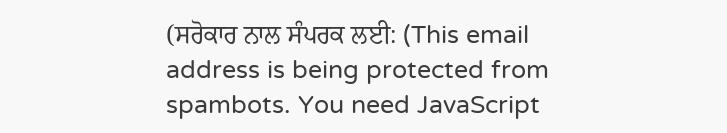(ਸਰੋਕਾਰ ਨਾਲ ਸੰਪਰਕ ਲਈ: (This email address is being protected from spambots. You need JavaScript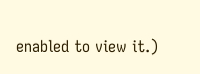enabled to view it.)